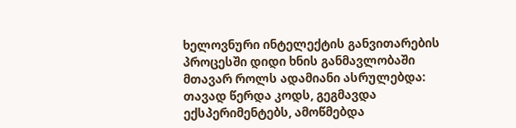ხელოვნური ინტელექტის განვითარების პროცესში დიდი ხნის განმავლობაში მთავარ როლს ადამიანი ასრულებდა: თავად წერდა კოდს, გეგმავდა ექსპერიმენტებს, ამოწმებდა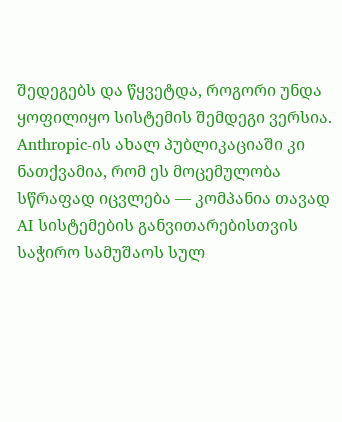შედეგებს და წყვეტდა, როგორი უნდა ყოფილიყო სისტემის შემდეგი ვერსია. Anthropic-ის ახალ პუბლიკაციაში კი ნათქვამია, რომ ეს მოცემულობა სწრაფად იცვლება — კომპანია თავად AI სისტემების განვითარებისთვის საჭირო სამუშაოს სულ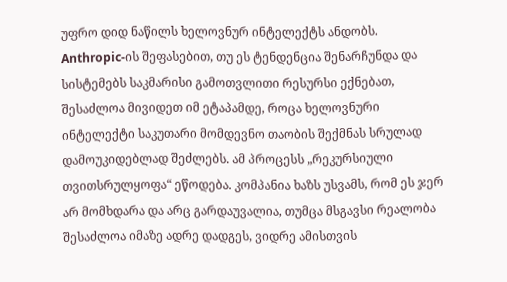უფრო დიდ ნაწილს ხელოვნურ ინტელექტს ანდობს.
Anthropic-ის შეფასებით, თუ ეს ტენდენცია შენარჩუნდა და სისტემებს საკმარისი გამოთვლითი რესურსი ექნებათ, შესაძლოა მივიდეთ იმ ეტაპამდე, როცა ხელოვნური ინტელექტი საკუთარი მომდევნო თაობის შექმნას სრულად დამოუკიდებლად შეძლებს. ამ პროცესს „რეკურსიული თვითსრულყოფა“ ეწოდება. კომპანია ხაზს უსვამს, რომ ეს ჯერ არ მომხდარა და არც გარდაუვალია, თუმცა მსგავსი რეალობა შესაძლოა იმაზე ადრე დადგეს, ვიდრე ამისთვის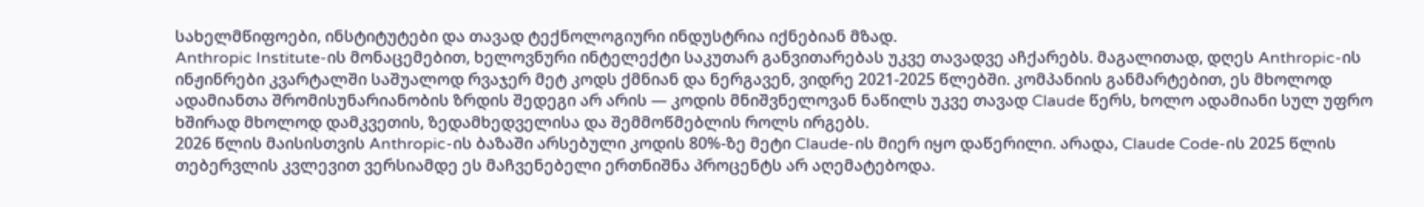სახელმწიფოები, ინსტიტუტები და თავად ტექნოლოგიური ინდუსტრია იქნებიან მზად.
Anthropic Institute-ის მონაცემებით, ხელოვნური ინტელექტი საკუთარ განვითარებას უკვე თავადვე აჩქარებს. მაგალითად, დღეს Anthropic-ის ინჟინრები კვარტალში საშუალოდ რვაჯერ მეტ კოდს ქმნიან და ნერგავენ, ვიდრე 2021-2025 წლებში. კომპანიის განმარტებით, ეს მხოლოდ ადამიანთა შრომისუნარიანობის ზრდის შედეგი არ არის — კოდის მნიშვნელოვან ნაწილს უკვე თავად Claude წერს, ხოლო ადამიანი სულ უფრო ხშირად მხოლოდ დამკვეთის, ზედამხედველისა და შემმოწმებლის როლს ირგებს.
2026 წლის მაისისთვის Anthropic-ის ბაზაში არსებული კოდის 80%-ზე მეტი Claude-ის მიერ იყო დაწერილი. არადა, Claude Code-ის 2025 წლის თებერვლის კვლევით ვერსიამდე ეს მაჩვენებელი ერთნიშნა პროცენტს არ აღემატებოდა.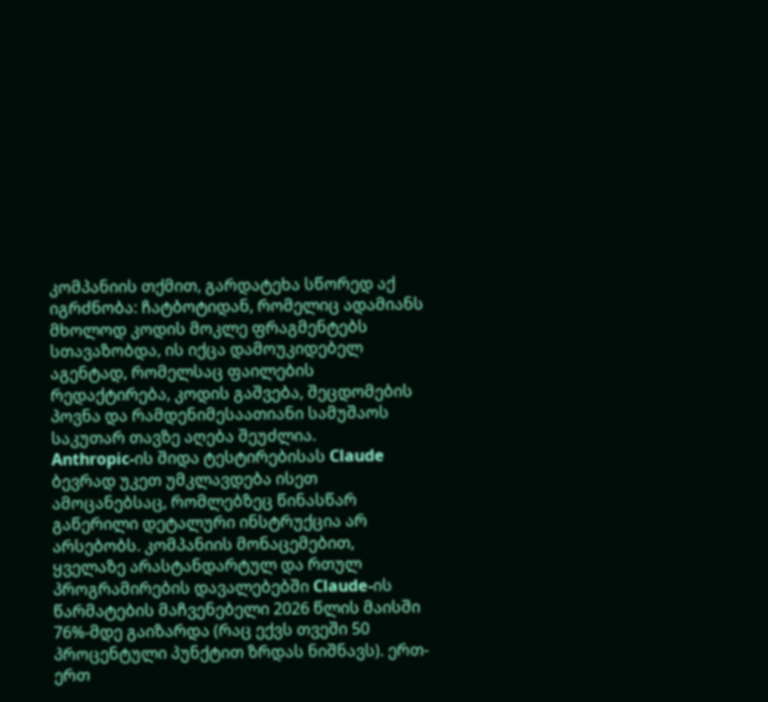კომპანიის თქმით, გარდატეხა სწორედ აქ იგრძნობა: ჩატბოტიდან, რომელიც ადამიანს მხოლოდ კოდის მოკლე ფრაგმენტებს სთავაზობდა, ის იქცა დამოუკიდებელ აგენტად, რომელსაც ფაილების რედაქტირება, კოდის გაშვება, შეცდომების პოვნა და რამდენიმესაათიანი სამუშაოს საკუთარ თავზე აღება შეუძლია.
Anthropic-ის შიდა ტესტირებისას Claude ბევრად უკეთ უმკლავდება ისეთ ამოცანებსაც, რომლებზეც წინასწარ გაწერილი დეტალური ინსტრუქცია არ არსებობს. კომპანიის მონაცემებით, ყველაზე არასტანდარტულ და რთულ პროგრამირების დავალებებში Claude-ის წარმატების მაჩვენებელი 2026 წლის მაისში 76%-მდე გაიზარდა (რაც ექვს თვეში 50 პროცენტული პუნქტით ზრდას ნიშნავს). ერთ-ერთ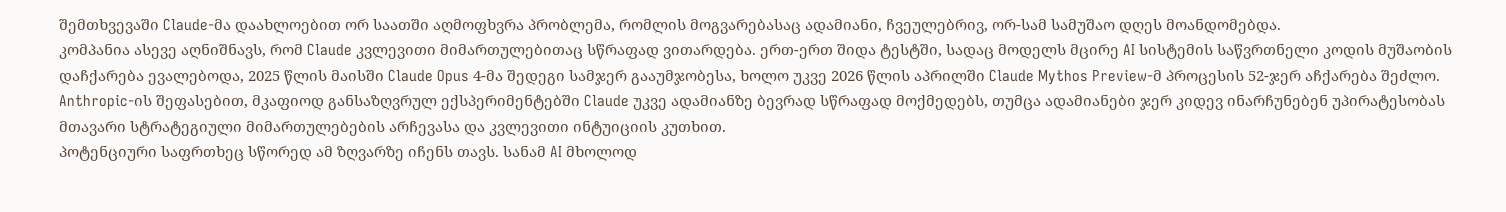შემთხვევაში Claude-მა დაახლოებით ორ საათში აღმოფხვრა პრობლემა, რომლის მოგვარებასაც ადამიანი, ჩვეულებრივ, ორ-სამ სამუშაო დღეს მოანდომებდა.
კომპანია ასევე აღნიშნავს, რომ Claude კვლევითი მიმართულებითაც სწრაფად ვითარდება. ერთ-ერთ შიდა ტესტში, სადაც მოდელს მცირე AI სისტემის საწვრთნელი კოდის მუშაობის დაჩქარება ევალებოდა, 2025 წლის მაისში Claude Opus 4-მა შედეგი სამჯერ გააუმჯობესა, ხოლო უკვე 2026 წლის აპრილში Claude Mythos Preview-მ პროცესის 52-ჯერ აჩქარება შეძლო. Anthropic-ის შეფასებით, მკაფიოდ განსაზღვრულ ექსპერიმენტებში Claude უკვე ადამიანზე ბევრად სწრაფად მოქმედებს, თუმცა ადამიანები ჯერ კიდევ ინარჩუნებენ უპირატესობას მთავარი სტრატეგიული მიმართულებების არჩევასა და კვლევითი ინტუიციის კუთხით.
პოტენციური საფრთხეც სწორედ ამ ზღვარზე იჩენს თავს. სანამ AI მხოლოდ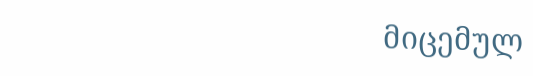მიცემულ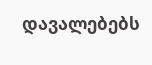დავალებებს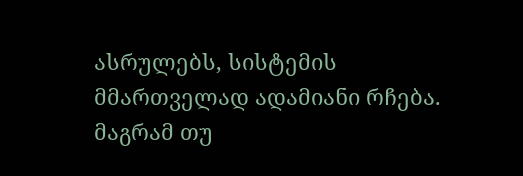ასრულებს, სისტემის მმართველად ადამიანი რჩება. მაგრამ თუ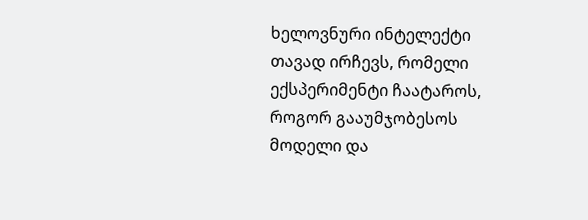ხელოვნური ინტელექტი თავად ირჩევს, რომელი ექსპერიმენტი ჩაატაროს, როგორ გააუმჯობესოს მოდელი და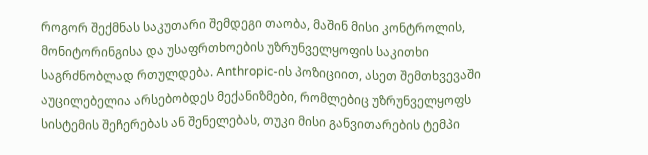როგორ შექმნას საკუთარი შემდეგი თაობა, მაშინ მისი კონტროლის, მონიტორინგისა და უსაფრთხოების უზრუნველყოფის საკითხი საგრძნობლად რთულდება. Anthropic-ის პოზიციით, ასეთ შემთხვევაში აუცილებელია არსებობდეს მექანიზმები, რომლებიც უზრუნველყოფს სისტემის შეჩერებას ან შენელებას, თუკი მისი განვითარების ტემპი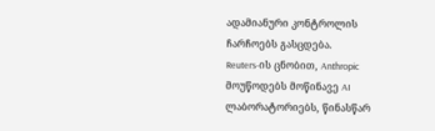ადამიანური კონტროლის ჩარჩოებს გასცდება.
Reuters-ის ცნობით, Anthropic მოუწოდებს მოწინავე AI ლაბორატორიებს, წინასწარ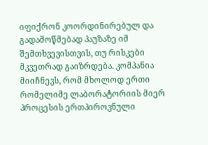იფიქრონ კოორდინირებულ და გადამოწმებად პაუზაზე იმ შემთხვევისთვის, თუ რისკები მკვეთრად გაიზრდება. კომპანია მიიჩნევს, რომ მხოლოდ ერთი რომელიმე ლაბორატორიის მიერ პროცესის ერთპიროვნული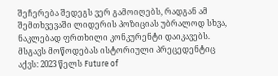შეჩერება შედეგს ვერ გამოიღებს, რადგან ამ შემთხვევაში ლიდერის პოზიციას უბრალოდ სხვა, ნაკლებად ფრთხილი კონკურენტი დაიკავებს. მსგავს მოწოდებას ისტორიული პრეცედენტიც აქვს: 2023 წელს Future of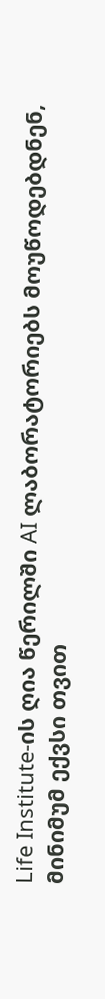Life Institute-ის ღია წერილში AI ლაბორატორიებს მოუწოდებდნენ, მინიმუმ ექვსი თვით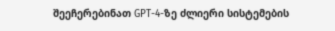შეეჩერებინათ GPT-4-ზე ძლიერი სისტემების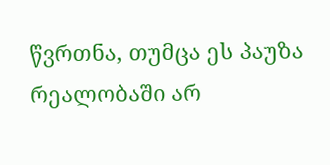წვრთნა, თუმცა ეს პაუზა რეალობაში არ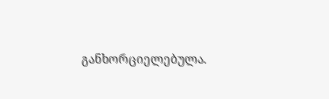განხორციელებულა.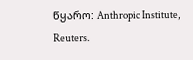წყარო: Anthropic Institute, Reuters.